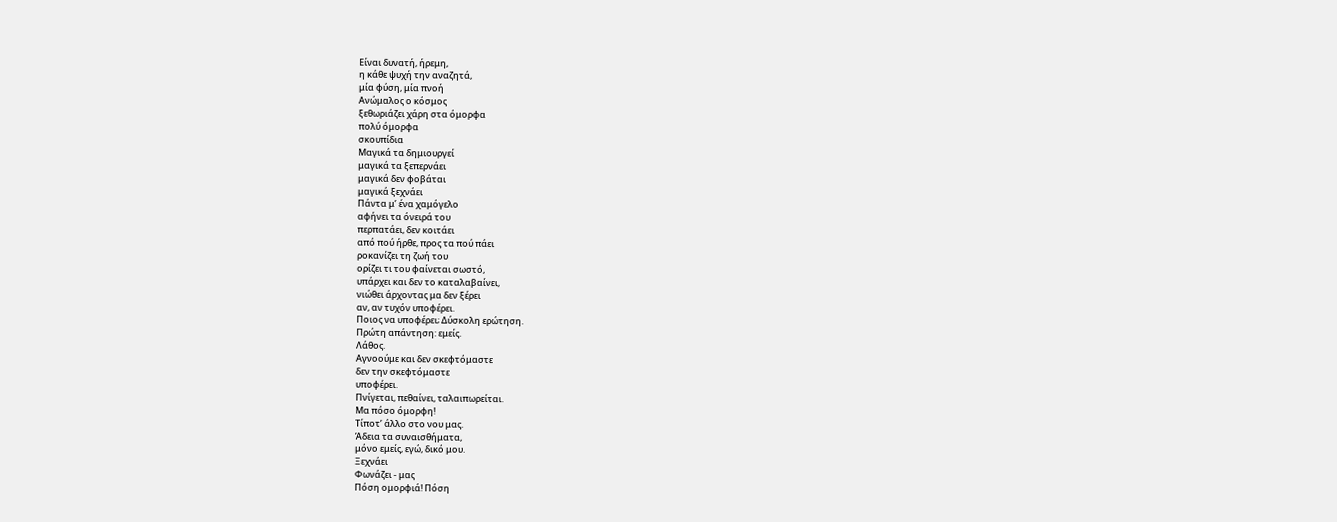Είναι δυνατή, ήρεμη,
η κάθε ψυχή την αναζητά,
μία φύση, μία πνοή
Ανώμαλος ο κόσμος
ξεθωριάζει χάρη στα όμορφα
πολύ όμορφα
σκουπίδια
Μαγικά τα δημιουργεί
μαγικά τα ξεπερνάει
μαγικά δεν φοβάται
μαγικά ξεχνάει
Πάντα μ’ ένα χαμόγελο
αφήνει τα όνειρά του
περπατάει, δεν κοιτάει
από πού ήρθε, προς τα πού πάει
ροκανίζει τη ζωή του
ορίζει τι του φαίνεται σωστό,
υπάρχει και δεν το καταλαβαίνει,
νιώθει άρχοντας μα δεν ξέρει
αν, αν τυχόν υποφέρει.
Ποιος να υποφέρει; Δύσκολη ερώτηση.
Πρώτη απάντηση: εμείς.
Λάθος.
Αγνοούμε και δεν σκεφτόμαστε
δεν την σκεφτόμαστε
υποφέρει.
Πνίγεται, πεθαίνει, ταλαιπωρείται.
Μα πόσο όμορφη!
Τίποτ’ άλλο στο νου μας.
Άδεια τα συναισθήματα,
μόνο εμείς, εγώ, δικό μου.
Ξεχνάει
Φωνάζει - μας
Πόση ομορφιά! Πόση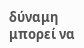δύναμη μπορεί να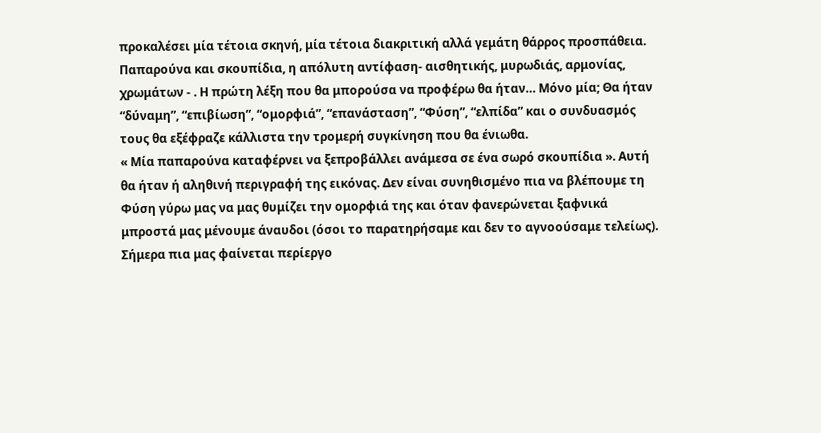προκαλέσει μία τέτοια σκηνή, μία τέτοια διακριτική αλλά γεμάτη θάρρος προσπάθεια. Παπαρούνα και σκουπίδια, η απόλυτη αντίφαση- αισθητικής, μυρωδιάς, αρμονίας, χρωμάτων - . Η πρώτη λέξη που θα μπορούσα να προφέρω θα ήταν… Μόνο μία; Θα ήταν “δύναμη”, “επιβίωση”, “ομορφιά”, “επανάσταση”, “Φύση”, “ελπίδα” και ο συνδυασμός τους θα εξέφραζε κάλλιστα την τρομερή συγκίνηση που θα ένιωθα.
« Μία παπαρούνα καταφέρνει να ξεπροβάλλει ανάμεσα σε ένα σωρό σκουπίδια ». Αυτή θα ήταν ή αληθινή περιγραφή της εικόνας. Δεν είναι συνηθισμένο πια να βλέπουμε τη Φύση γύρω μας να μας θυμίζει την ομορφιά της και όταν φανερώνεται ξαφνικά μπροστά μας μένουμε άναυδοι (όσοι το παρατηρήσαμε και δεν το αγνοούσαμε τελείως). Σήμερα πια μας φαίνεται περίεργο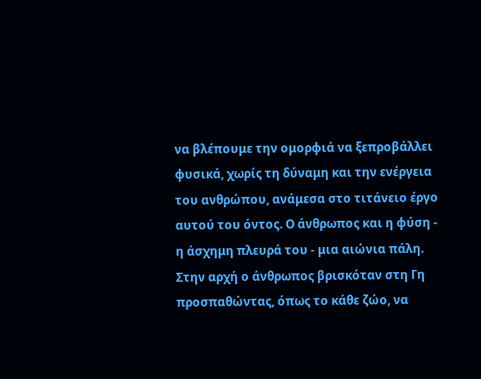να βλέπουμε την ομορφιά να ξεπροβάλλει φυσικά, χωρίς τη δύναμη και την ενέργεια του ανθρώπου, ανάμεσα στο τιτάνειο έργο αυτού του όντος. Ο άνθρωπος και η φύση - η άσχημη πλευρά του - μια αιώνια πάλη. Στην αρχή ο άνθρωπος βρισκόταν στη Γη προσπαθώντας, όπως το κάθε ζώο, να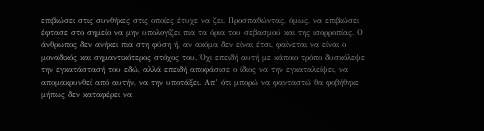επιβιώσει στις συνθήκες στις οποίες έτυχε να ζει. Προσπαθώντας, όμως, να επιβιώσει έφτασε στο σημείο να μην υπολογίζει πια τα όρια του σεβασμού και της ισορροπίας. Ο άνθρωπος δεν ανήκει πια στη φύση ή, αν ακόμα δεν είναι έτσι, φαίνεται να είναι ο μοναδικός και σημαντικότερος στόχος του. Όχι επειδή αυτή με κάποιο τρόπο δυσκόλεψε την εγκατάστασή του εδώ, αλλά επειδή αποφάσισε ο ίδιος να την εγκαταλείψει, να απομακρυνθεί από αυτήν, να την υποτάξει. Απ’ ότι μπορώ να φανταστώ θα φοβήθηκε μήπως δεν καταφέρει να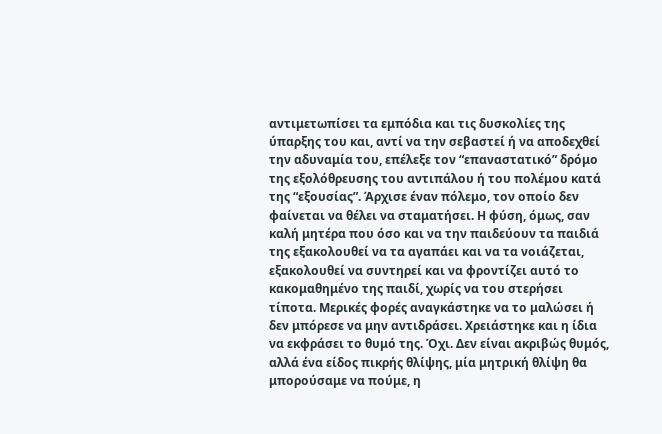αντιμετωπίσει τα εμπόδια και τις δυσκολίες της ύπαρξης του και, αντί να την σεβαστεί ή να αποδεχθεί την αδυναμία του, επέλεξε τον “επαναστατικό” δρόμο της εξολόθρευσης του αντιπάλου ή του πολέμου κατά της “εξουσίας”. Άρχισε έναν πόλεμο, τον οποίο δεν φαίνεται να θέλει να σταματήσει. Η φύση, όμως, σαν καλή μητέρα που όσο και να την παιδεύουν τα παιδιά της εξακολουθεί να τα αγαπάει και να τα νοιάζεται, εξακολουθεί να συντηρεί και να φροντίζει αυτό το κακομαθημένο της παιδί, χωρίς να του στερήσει τίποτα. Μερικές φορές αναγκάστηκε να το μαλώσει ή δεν μπόρεσε να μην αντιδράσει. Χρειάστηκε και η ίδια να εκφράσει το θυμό της. Όχι. Δεν είναι ακριβώς θυμός, αλλά ένα είδος πικρής θλίψης, μία μητρική θλίψη θα μπορούσαμε να πούμε, η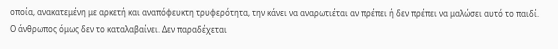οποία, ανακατεμένη με αρκετή και αναπόφευκτη τρυφερότητα, την κάνει να αναρωτιέται αν πρέπει ή δεν πρέπει να μαλώσει αυτό το παιδί.
Ο άνθρωπος όμως δεν το καταλαβαίνει. Δεν παραδέχεται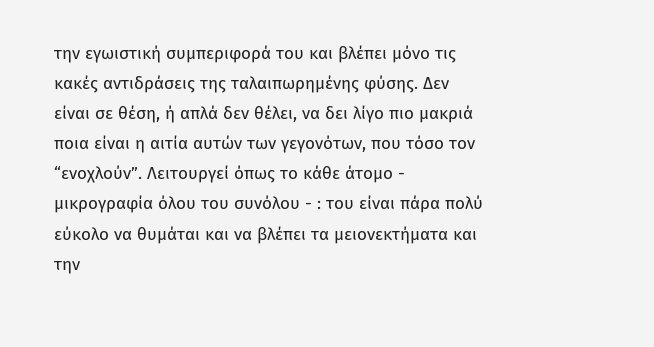την εγωιστική συμπεριφορά του και βλέπει μόνο τις κακές αντιδράσεις της ταλαιπωρημένης φύσης. Δεν είναι σε θέση, ή απλά δεν θέλει, να δει λίγο πιο μακριά ποια είναι η αιτία αυτών των γεγονότων, που τόσο τον “ενοχλούν”. Λειτουργεί όπως το κάθε άτομο - μικρογραφία όλου του συνόλου - : του είναι πάρα πολύ εύκολο να θυμάται και να βλέπει τα μειονεκτήματα και την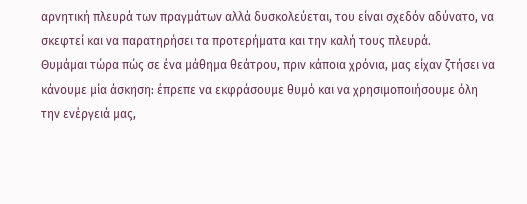αρνητική πλευρά των πραγμάτων αλλά δυσκολεύεται, του είναι σχεδόν αδύνατο, να σκεφτεί και να παρατηρήσει τα προτερήματα και την καλή τους πλευρά.
Θυμάμαι τώρα πώς σε ένα μάθημα θεάτρου, πριν κάποια χρόνια, μας είχαν ζτήσει να κάνουμε μία άσκηση: έπρεπε να εκφράσουμε θυμό και να χρησιμοποιήσουμε όλη την ενέργειά μας,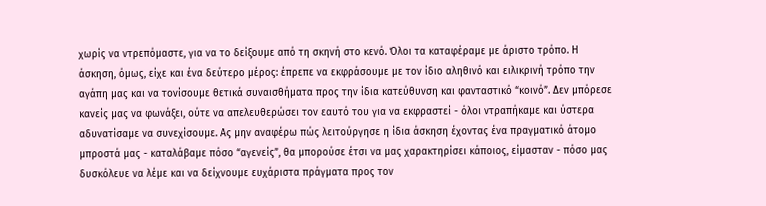χωρίς να ντρεπόμαστε, για να το δείξουμε από τη σκηνή στο κενό. Όλοι τα καταφέραμε με άριστο τρόπο. Η άσκηση, όμως, είχε και ένα δεύτερο μέρος: έπρεπε να εκφράσουμε με τον ίδιο αληθινό και ειλικρινή τρόπο την αγάπη μας και να τονίσουμε θετικά συναισθήματα προς την ίδια κατεύθυνση και φανταστικό “κοινό”. Δεν μπόρεσε κανείς μας να φωνάξει, ούτε να απελευθερώσει τον εαυτό του για να εκφραστεί - όλοι ντραπήκαμε και ύστερα αδυνατίσαμε να συνεχίσουμε. Ας μην αναφέρω πώς λειτούργησε η ίδια άσκηση έχοντας ένα πραγματικό άτομο μπροστά μας - καταλάβαμε πόσο “αγενείς”, θα μπορούσε έτσι να μας χαρακτηρίσει κάποιος, είμασταν - πόσο μας δυσκόλευε να λέμε και να δείχνουμε ευχάριστα πράγματα προς τον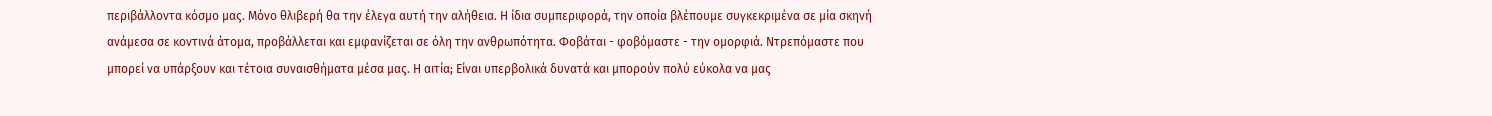περιβάλλοντα κόσμο μας. Μόνο θλιβερή θα την έλεγα αυτή την αλήθεια. Η ίδια συμπεριφορά, την οποία βλέπουμε συγκεκριμένα σε μία σκηνή ανάμεσα σε κοντινά άτομα, προβάλλεται και εμφανίζεται σε όλη την ανθρωπότητα. Φοβάται - φοβόμαστε - την ομορφιά. Ντρεπόμαστε που μπορεί να υπάρξουν και τέτοια συναισθήματα μέσα μας. Η αιτία; Είναι υπερβολικά δυνατά και μπορούν πολύ εύκολα να μας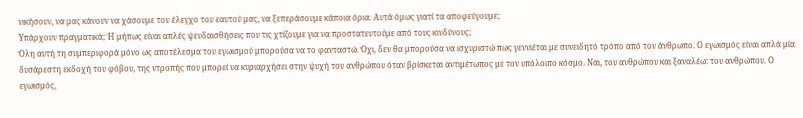νικήσουν, να μας κάνουν να χάσουμε τον έλεγχο του εαυτού μας, να ξεπεράσουμε κάποια όρια. Αυτά όμως γιατί τα αποφεύγουμε;
Υπάρχουν πραγματικά; Ή μήπως είναι απλές ψευδαισθήσεις που τις χτίζουμε για να προστατευτούμε από τους κινδύνους;
Όλη αυτή τη συμπεριφορά μόνο ως αποτέλεσμα του εγωισμού μπορούσα να το φανταστώ. Όχι, δεν θα μπορούσα να ισχυριστώ πως γεννιέται με συνειδητό τρόπο από τον άνθρωπο. Ο εγωισμός είναι απλά μία δυσάρεστη εκδοχή του φόβου, της ντροπής που μπορεί να κυριαρχήσει στην ψυχή του ανθρώπου όταν βρίσκεται αντιμέτωπος με τον υπόλοιπο κόσμο. Ναι, του ανθρώπου και ξαναλέω: του ανθρώπου. Ο εγωισμός,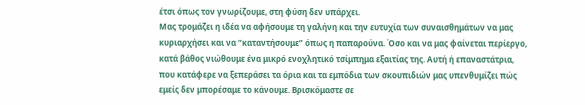έτσι όπως τον γνωρίζουμε, στη φύση δεν υπάρχει.
Μας τρομάζει η ιδέα να αφήσουμε τη γαλήνη και την ευτυχία των συναισθημάτων να μας κυριαρχήσει και να “καταντήσουμε” όπως η παπαρούνα. Όσο και να μας φαίνεται περίεργο, κατά βάθος νιώθουμε ένα μικρό ενοχλητικό τσίμπημα εξαιτίας της. Αυτή ή επαναστάτρια, που κατάφερε να ξεπεράσει τα όρια και τα εμπόδια των σκουπιδιών μας υπενθυμίζει πώς εμείς δεν μπορέσαμε το κάνουμε. Βρισκόμαστε σε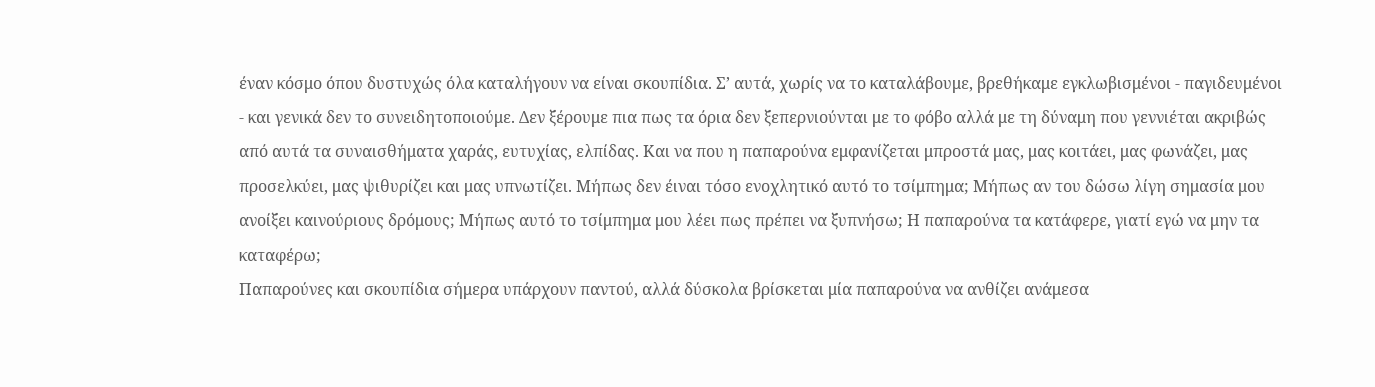έναν κόσμο όπου δυστυχώς όλα καταλήγουν να είναι σκουπίδια. Σ’ αυτά, χωρίς να το καταλάβουμε, βρεθήκαμε εγκλωβισμένοι - παγιδευμένοι - και γενικά δεν το συνειδητοποιούμε. Δεν ξέρουμε πια πως τα όρια δεν ξεπερνιούνται με το φόβο αλλά με τη δύναμη που γεννιέται ακριβώς από αυτά τα συναισθήματα χαράς, ευτυχίας, ελπίδας. Και να που η παπαρούνα εμφανίζεται μπροστά μας, μας κοιτάει, μας φωνάζει, μας προσελκύει, μας ψιθυρίζει και μας υπνωτίζει. Μήπως δεν έιναι τόσο ενοχλητικό αυτό το τσίμπημα; Μήπως αν του δώσω λίγη σημασία μου ανοίξει καινούριους δρόμους; Μήπως αυτό το τσίμπημα μου λέει πως πρέπει να ξυπνήσω; Η παπαρούνα τα κατάφερε, γιατί εγώ να μην τα καταφέρω;
Παπαρούνες και σκουπίδια σήμερα υπάρχουν παντού, αλλά δύσκολα βρίσκεται μία παπαρούνα να ανθίζει ανάμεσα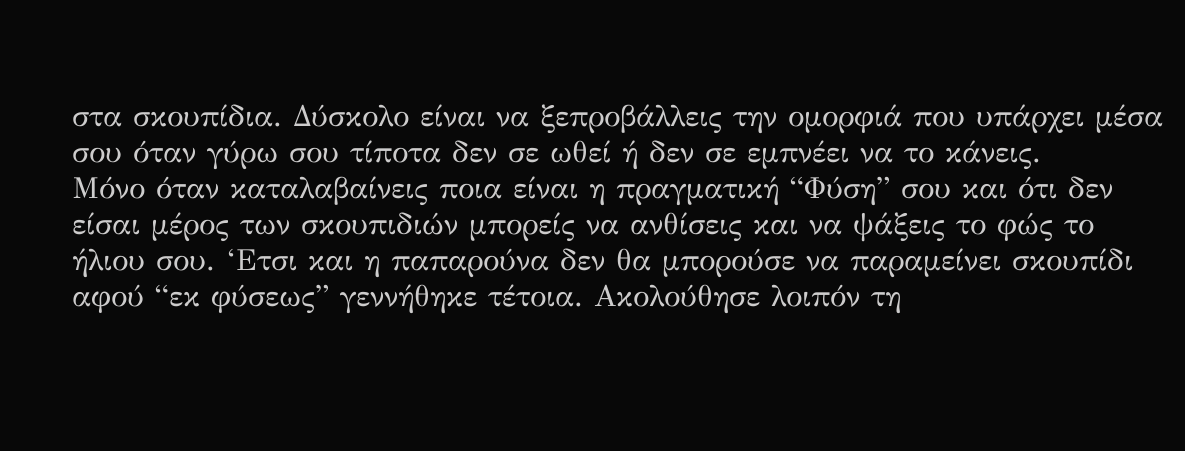στα σκουπίδια. Δύσκολο είναι να ξεπροβάλλεις την ομορφιά που υπάρχει μέσα σου όταν γύρω σου τίποτα δεν σε ωθεί ή δεν σε εμπνέει να το κάνεις.
Μόνο όταν καταλαβαίνεις ποια είναι η πραγματική “Φύση” σου και ότι δεν είσαι μέρος των σκουπιδιών μπορείς να ανθίσεις και να ψάξεις το φώς το ήλιου σου. ‘Ετσι και η παπαρούνα δεν θα μπορούσε να παραμείνει σκουπίδι αφού “εκ φύσεως” γεννήθηκε τέτοια. Ακολούθησε λοιπόν τη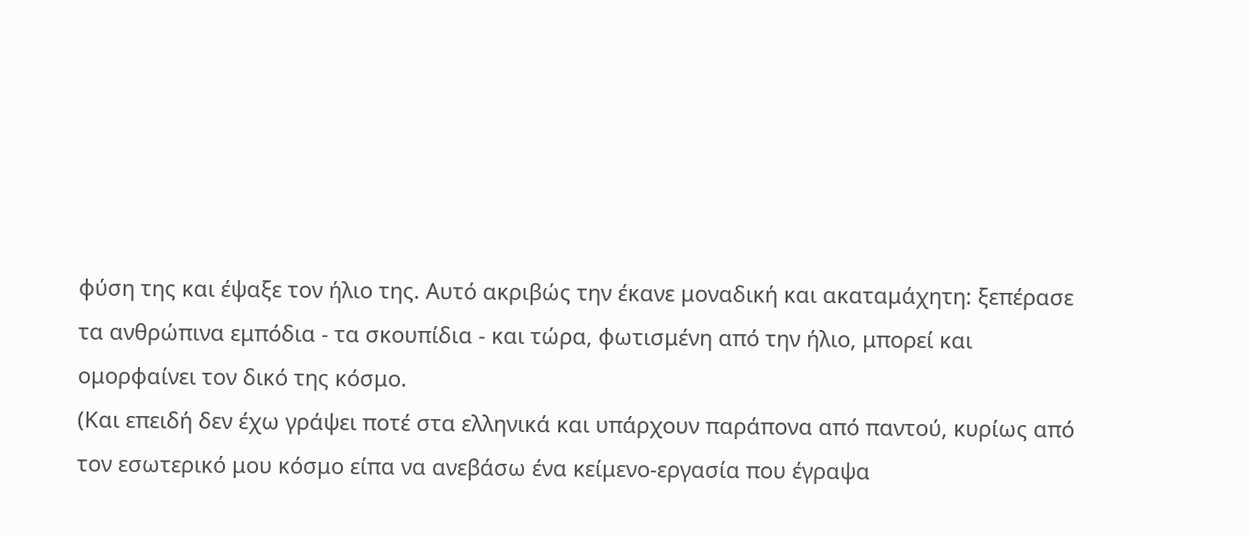φύση της και έψαξε τον ήλιο της. Αυτό ακριβώς την έκανε μοναδική και ακαταμάχητη: ξεπέρασε τα ανθρώπινα εμπόδια - τα σκουπίδια - και τώρα, φωτισμένη από την ήλιο, μπορεί και ομορφαίνει τον δικό της κόσμο.
(Και επειδή δεν έχω γράψει ποτέ στα ελληνικά και υπάρχουν παράπονα από παντού, κυρίως από τον εσωτερικό μου κόσμο είπα να ανεβάσω ένα κείμενο-εργασία που έγραψα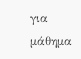για μάθημα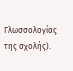Γλωσσολογίας της σχολής).